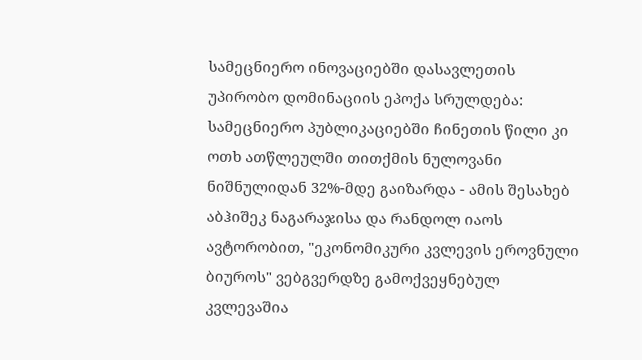სამეცნიერო ინოვაციებში დასავლეთის უპირობო დომინაციის ეპოქა სრულდება: სამეცნიერო პუბლიკაციებში ჩინეთის წილი კი ოთხ ათწლეულში თითქმის ნულოვანი ნიშნულიდან 32%-მდე გაიზარდა - ამის შესახებ აბჰიშეკ ნაგარაჯისა და რანდოლ იაოს ავტორობით, "ეკონომიკური კვლევის ეროვნული ბიუროს" ვებგვერდზე გამოქვეყნებულ კვლევაშია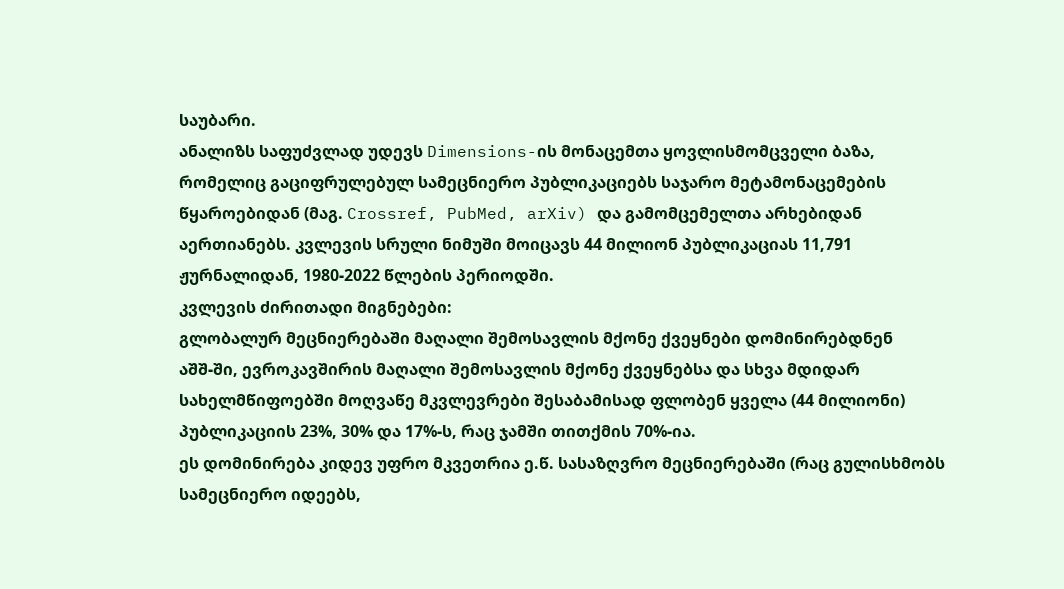საუბარი.
ანალიზს საფუძვლად უდევს Dimensions-ის მონაცემთა ყოვლისმომცველი ბაზა, რომელიც გაციფრულებულ სამეცნიერო პუბლიკაციებს საჯარო მეტამონაცემების წყაროებიდან (მაგ. Crossref, PubMed, arXiv) და გამომცემელთა არხებიდან აერთიანებს. კვლევის სრული ნიმუში მოიცავს 44 მილიონ პუბლიკაციას 11,791 ჟურნალიდან, 1980-2022 წლების პერიოდში.
კვლევის ძირითადი მიგნებები:
გლობალურ მეცნიერებაში მაღალი შემოსავლის მქონე ქვეყნები დომინირებდნენ
აშშ-ში, ევროკავშირის მაღალი შემოსავლის მქონე ქვეყნებსა და სხვა მდიდარ სახელმწიფოებში მოღვაწე მკვლევრები შესაბამისად ფლობენ ყველა (44 მილიონი) პუბლიკაციის 23%, 30% და 17%-ს, რაც ჯამში თითქმის 70%-ია.
ეს დომინირება კიდევ უფრო მკვეთრია ე.წ. სასაზღვრო მეცნიერებაში (რაც გულისხმობს სამეცნიერო იდეებს,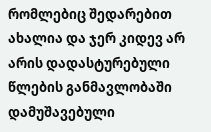რომლებიც შედარებით ახალია და ჯერ კიდევ არ არის დადასტურებული წლების განმავლობაში დამუშავებული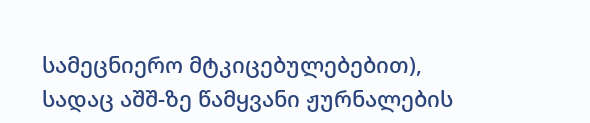სამეცნიერო მტკიცებულებებით), სადაც აშშ-ზე წამყვანი ჟურნალების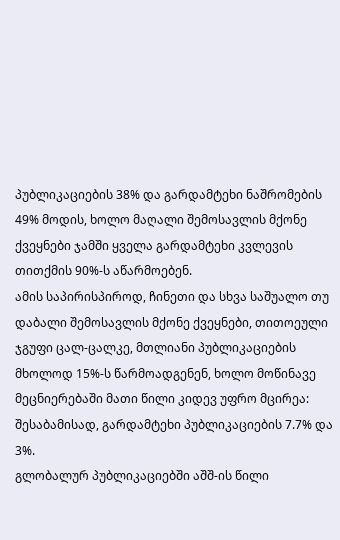პუბლიკაციების 38% და გარდამტეხი ნაშრომების 49% მოდის, ხოლო მაღალი შემოსავლის მქონე ქვეყნები ჯამში ყველა გარდამტეხი კვლევის თითქმის 90%-ს აწარმოებენ.
ამის საპირისპიროდ, ჩინეთი და სხვა საშუალო თუ დაბალი შემოსავლის მქონე ქვეყნები, თითოეული ჯგუფი ცალ-ცალკე, მთლიანი პუბლიკაციების მხოლოდ 15%-ს წარმოადგენენ, ხოლო მოწინავე მეცნიერებაში მათი წილი კიდევ უფრო მცირეა: შესაბამისად, გარდამტეხი პუბლიკაციების 7.7% და 3%.
გლობალურ პუბლიკაციებში აშშ-ის წილი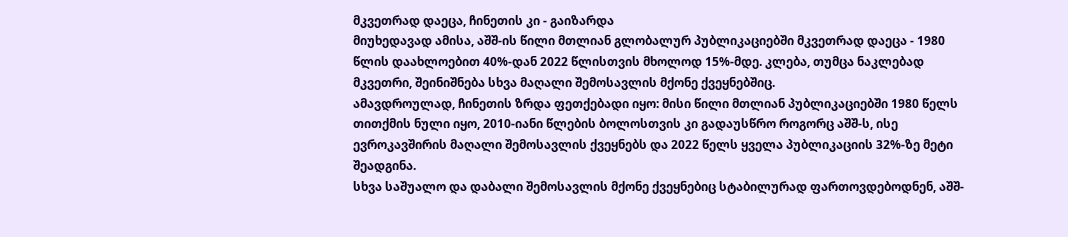მკვეთრად დაეცა, ჩინეთის კი - გაიზარდა
მიუხედავად ამისა, აშშ-ის წილი მთლიან გლობალურ პუბლიკაციებში მკვეთრად დაეცა - 1980 წლის დაახლოებით 40%-დან 2022 წლისთვის მხოლოდ 15%-მდე. კლება, თუმცა ნაკლებად მკვეთრი, შეინიშნება სხვა მაღალი შემოსავლის მქონე ქვეყნებშიც.
ამავდროულად, ჩინეთის ზრდა ფეთქებადი იყო: მისი წილი მთლიან პუბლიკაციებში 1980 წელს თითქმის ნული იყო, 2010-იანი წლების ბოლოსთვის კი გადაუსწრო როგორც აშშ-ს, ისე ევროკავშირის მაღალი შემოსავლის ქვეყნებს და 2022 წელს ყველა პუბლიკაციის 32%-ზე მეტი შეადგინა.
სხვა საშუალო და დაბალი შემოსავლის მქონე ქვეყნებიც სტაბილურად ფართოვდებოდნენ, აშშ-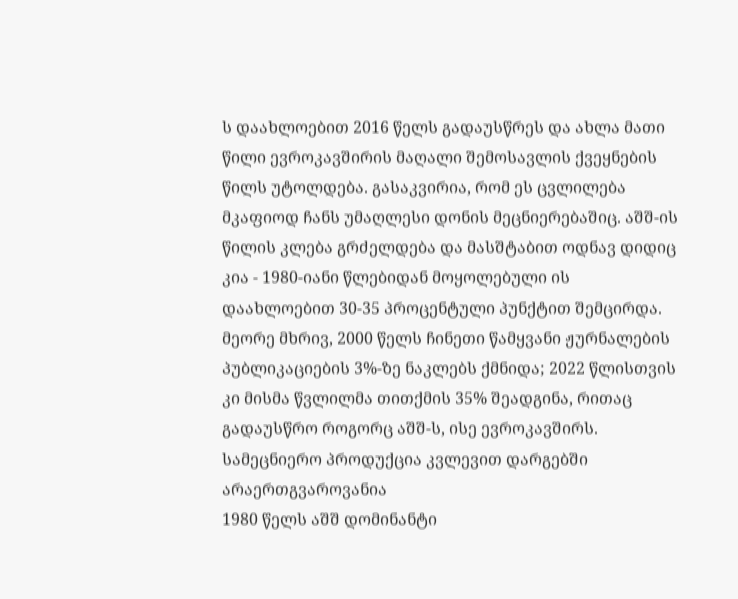ს დაახლოებით 2016 წელს გადაუსწრეს და ახლა მათი წილი ევროკავშირის მაღალი შემოსავლის ქვეყნების წილს უტოლდება. გასაკვირია, რომ ეს ცვლილება მკაფიოდ ჩანს უმაღლესი დონის მეცნიერებაშიც. აშშ-ის წილის კლება გრძელდება და მასშტაბით ოდნავ დიდიც კია - 1980-იანი წლებიდან მოყოლებული ის დაახლოებით 30-35 პროცენტული პუნქტით შემცირდა. მეორე მხრივ, 2000 წელს ჩინეთი წამყვანი ჟურნალების პუბლიკაციების 3%-ზე ნაკლებს ქმნიდა; 2022 წლისთვის კი მისმა წვლილმა თითქმის 35% შეადგინა, რითაც გადაუსწრო როგორც აშშ-ს, ისე ევროკავშირს.
სამეცნიერო პროდუქცია კვლევით დარგებში არაერთგვაროვანია
1980 წელს აშშ დომინანტი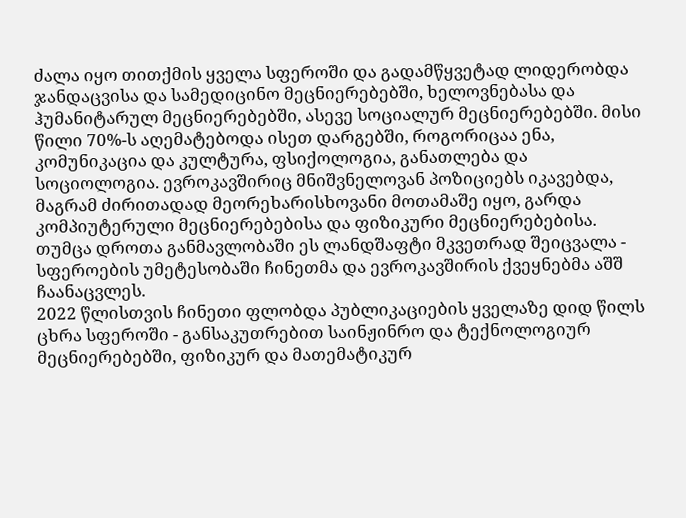ძალა იყო თითქმის ყველა სფეროში და გადამწყვეტად ლიდერობდა ჯანდაცვისა და სამედიცინო მეცნიერებებში, ხელოვნებასა და ჰუმანიტარულ მეცნიერებებში, ასევე სოციალურ მეცნიერებებში. მისი წილი 70%-ს აღემატებოდა ისეთ დარგებში, როგორიცაა ენა, კომუნიკაცია და კულტურა, ფსიქოლოგია, განათლება და სოციოლოგია. ევროკავშირიც მნიშვნელოვან პოზიციებს იკავებდა, მაგრამ ძირითადად მეორეხარისხოვანი მოთამაშე იყო, გარდა კომპიუტერული მეცნიერებებისა და ფიზიკური მეცნიერებებისა.
თუმცა დროთა განმავლობაში ეს ლანდშაფტი მკვეთრად შეიცვალა - სფეროების უმეტესობაში ჩინეთმა და ევროკავშირის ქვეყნებმა აშშ ჩაანაცვლეს.
2022 წლისთვის ჩინეთი ფლობდა პუბლიკაციების ყველაზე დიდ წილს ცხრა სფეროში - განსაკუთრებით საინჟინრო და ტექნოლოგიურ მეცნიერებებში, ფიზიკურ და მათემატიკურ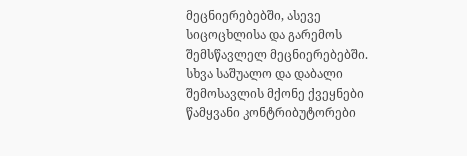მეცნიერებებში, ასევე სიცოცხლისა და გარემოს შემსწავლელ მეცნიერებებში.
სხვა საშუალო და დაბალი შემოსავლის მქონე ქვეყნები წამყვანი კონტრიბუტორები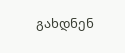გახდნენ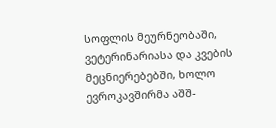სოფლის მეურნეობაში, ვეტერინარიასა და კვების მეცნიერებებში, ხოლო ევროკავშირმა აშშ-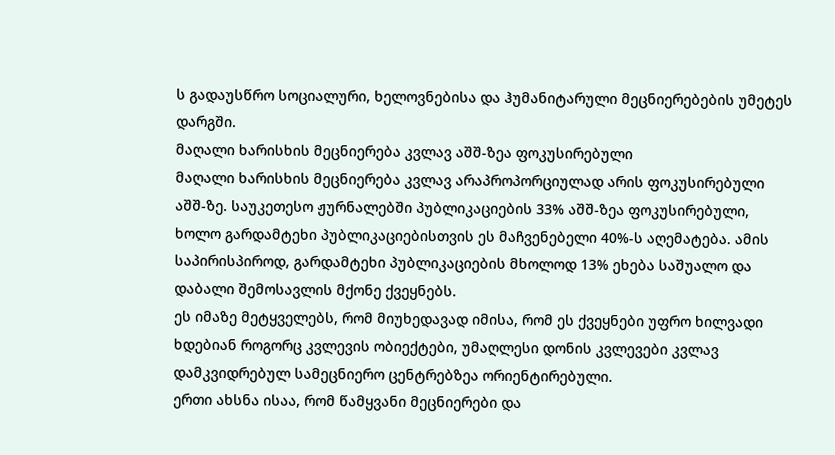ს გადაუსწრო სოციალური, ხელოვნებისა და ჰუმანიტარული მეცნიერებების უმეტეს დარგში.
მაღალი ხარისხის მეცნიერება კვლავ აშშ-ზეა ფოკუსირებული
მაღალი ხარისხის მეცნიერება კვლავ არაპროპორციულად არის ფოკუსირებული აშშ-ზე. საუკეთესო ჟურნალებში პუბლიკაციების 33% აშშ-ზეა ფოკუსირებული, ხოლო გარდამტეხი პუბლიკაციებისთვის ეს მაჩვენებელი 40%-ს აღემატება. ამის საპირისპიროდ, გარდამტეხი პუბლიკაციების მხოლოდ 13% ეხება საშუალო და დაბალი შემოსავლის მქონე ქვეყნებს.
ეს იმაზე მეტყველებს, რომ მიუხედავად იმისა, რომ ეს ქვეყნები უფრო ხილვადი ხდებიან როგორც კვლევის ობიექტები, უმაღლესი დონის კვლევები კვლავ დამკვიდრებულ სამეცნიერო ცენტრებზეა ორიენტირებული.
ერთი ახსნა ისაა, რომ წამყვანი მეცნიერები და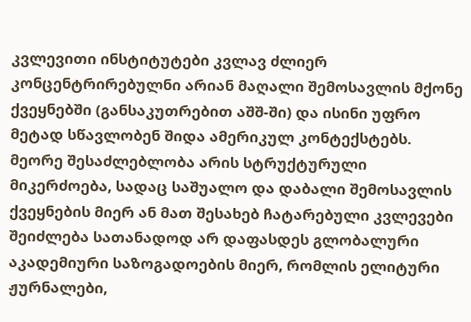კვლევითი ინსტიტუტები კვლავ ძლიერ კონცენტრირებულნი არიან მაღალი შემოსავლის მქონე ქვეყნებში (განსაკუთრებით აშშ-ში) და ისინი უფრო მეტად სწავლობენ შიდა ამერიკულ კონტექსტებს. მეორე შესაძლებლობა არის სტრუქტურული მიკერძოება, სადაც საშუალო და დაბალი შემოსავლის ქვეყნების მიერ ან მათ შესახებ ჩატარებული კვლევები შეიძლება სათანადოდ არ დაფასდეს გლობალური აკადემიური საზოგადოების მიერ, რომლის ელიტური ჟურნალები,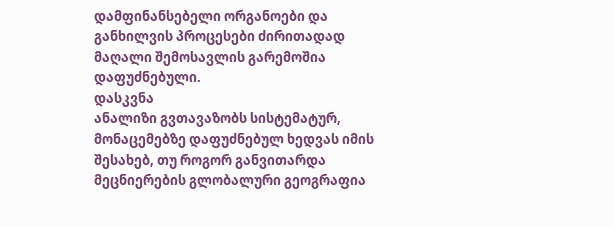დამფინანსებელი ორგანოები და განხილვის პროცესები ძირითადად მაღალი შემოსავლის გარემოშია დაფუძნებული.
დასკვნა
ანალიზი გვთავაზობს სისტემატურ, მონაცემებზე დაფუძნებულ ხედვას იმის შესახებ, თუ როგორ განვითარდა მეცნიერების გლობალური გეოგრაფია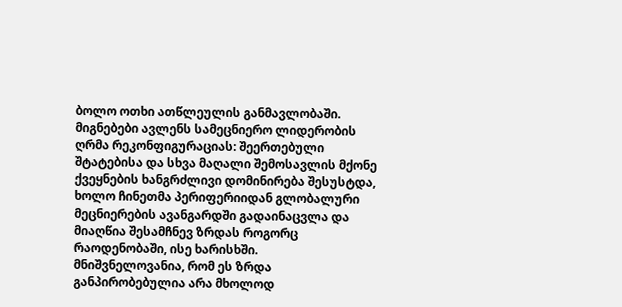ბოლო ოთხი ათწლეულის განმავლობაში.
მიგნებები ავლენს სამეცნიერო ლიდერობის ღრმა რეკონფიგურაციას: შეერთებული შტატებისა და სხვა მაღალი შემოსავლის მქონე ქვეყნების ხანგრძლივი დომინირება შესუსტდა, ხოლო ჩინეთმა პერიფერიიდან გლობალური მეცნიერების ავანგარდში გადაინაცვლა და მიაღწია შესამჩნევ ზრდას როგორც რაოდენობაში, ისე ხარისხში.
მნიშვნელოვანია, რომ ეს ზრდა განპირობებულია არა მხოლოდ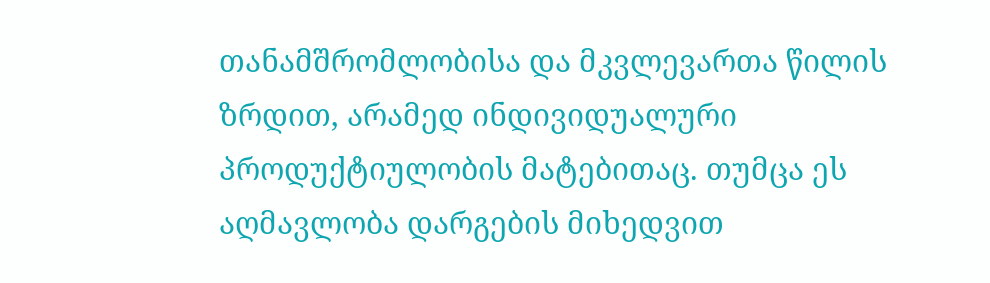თანამშრომლობისა და მკვლევართა წილის ზრდით, არამედ ინდივიდუალური პროდუქტიულობის მატებითაც. თუმცა ეს აღმავლობა დარგების მიხედვით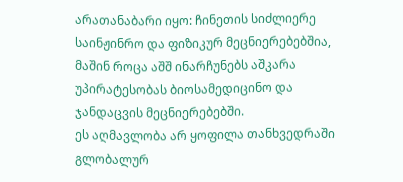არათანაბარი იყო: ჩინეთის სიძლიერე საინჟინრო და ფიზიკურ მეცნიერებებშია, მაშინ როცა აშშ ინარჩუნებს აშკარა უპირატესობას ბიოსამედიცინო და ჯანდაცვის მეცნიერებებში.
ეს აღმავლობა არ ყოფილა თანხვედრაში გლობალურ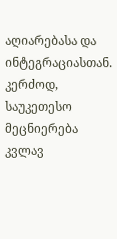აღიარებასა და ინტეგრაციასთან. კერძოდ, საუკეთესო მეცნიერება კვლავ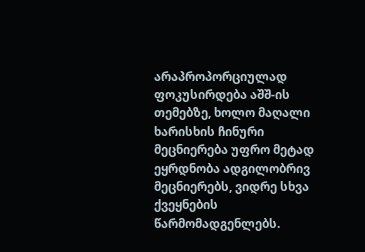არაპროპორციულად ფოკუსირდება აშშ-ის თემებზე, ხოლო მაღალი ხარისხის ჩინური მეცნიერება უფრო მეტად ეყრდნობა ადგილობრივ მეცნიერებს, ვიდრე სხვა ქვეყნების წარმომადგენლებს.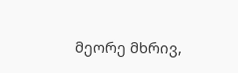მეორე მხრივ,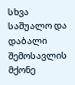სხვა საშუალო და დაბალი შემოსავლის მქონე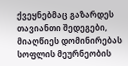ქვეყნებმაც გაზარდეს თავიანთი შედეგები, მიაღწიეს დომინირებას სოფლის მეურნეობის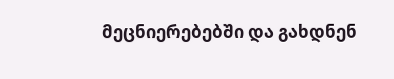მეცნიერებებში და გახდნენ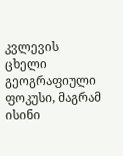კვლევის ცხელი გეოგრაფიული ფოკუსი, მაგრამ ისინი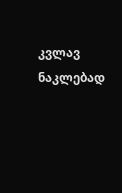კვლავ ნაკლებად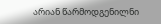არიან წარმოდგენილნი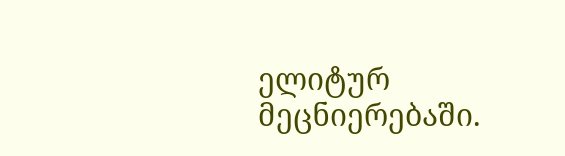ელიტურ მეცნიერებაში.